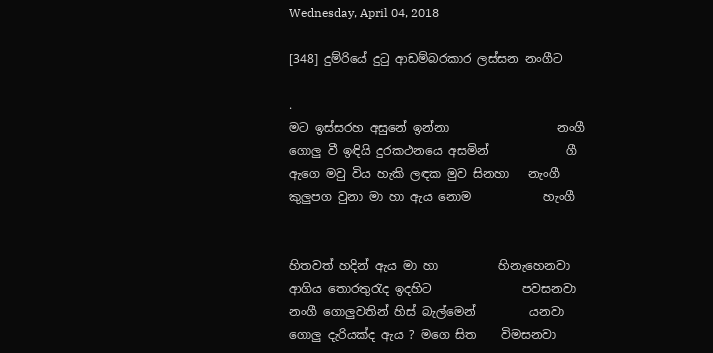Wednesday, April 04, 2018

[348] දුම්රියේ දුටු ආඩම්බරකාර ලස්සන නංගීට

.
මට ඉස්සරහ අසුනේ ඉන්නා                  නංගී
ගොලු වී ඉඳියි දුරකථනයෙ අසමින්             ගී
ඇගෙ මවු විය හැකි ලඳක මුව සිනහා   නැංගී
කුලුපග වුනා මා හා ඇය නොම            හැංගී


හිතවත් හදින් ඇය මා හා          හිනැහෙනවා
ආගිය තොරතුරැද ඉදහිට               පවසනවා
නංගී ගොලුවතින් හිස් බැල්මෙන්         යනවා
ගොලු දැරියක්ද ඇය ? මගෙ සිත    විමසනවා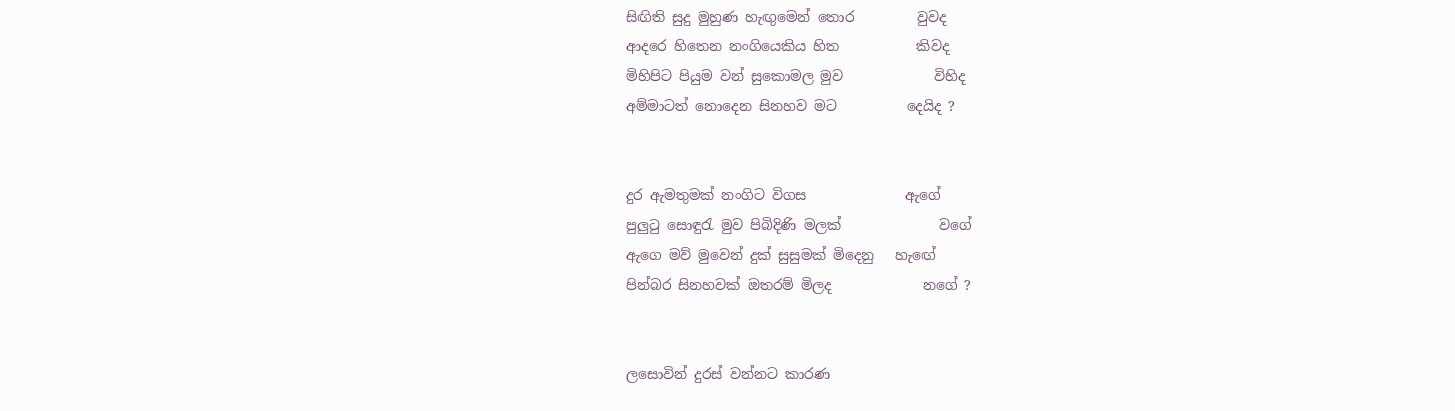සිඟිති සුදු මුහුණ හැඟුමෙන් තොර         වුවද
ආදරෙ හිතෙන නංගියෙකිය හිත           කිවද
මිහිපිට පියුම වන් සුකොමල මුව             විහිද
අම්මාටත් නොදෙන සිනහව මට          දෙයිද ?


දුර ඇමතුමක් නංගිට විගස              ඇගේ
පුලුටු සොඳුරැ මුව පිබිදිණි මලක්              වගේ
ඇගෙ මව් මුවෙන් දුක් සුසුමක් මිදෙනු   හැඟේ
පින්බර සිනහවක් ඔතරම් මිලද             නගේ ?


ලසොවින් දුරස් වන්නට කාරණ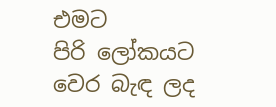එමට
පිරි ලෝකයට වෙර බැඳ ලද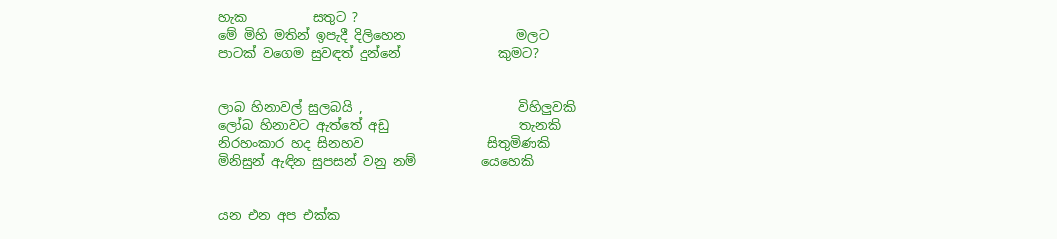හැක          සතුට ?
මේ මිහි මතින් ඉපැදී දිලිහෙන                 මලට
පාටක් වගෙම සුවඳත් දුන්නේ               කුමට?


ලාබ හිනාවල් සුලබයි ,                        විහිලුවකි
ලෝබ හිනාවට ඇත්තේ අඩු                    තැනකි
නිරහංකාර හද සිනහව                   සිතුමිණකි
මිනිසුන් ඇඳින සුපසන් වනු නම්          යෙහෙකි


යන එන අප එක්ක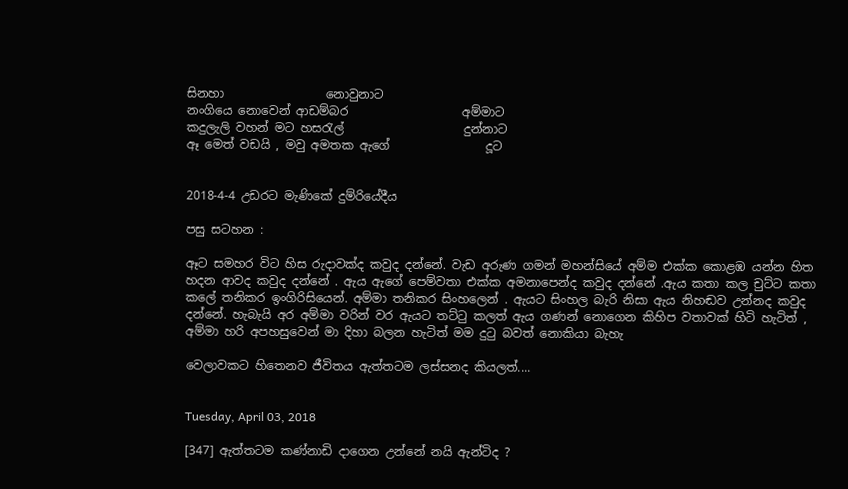සිනහා                 නොවුනාට
නංගියෙ නොවෙන් ආඩම්බර                   අම්මාට
කදුලැලි වහන් මට හසරැල්                    දුන්නාට
ඈ මෙත් වඩයි , මවු අමතක ඇගේ                දූට


2018-4-4 උඩරට මැණිකේ දුම්රියේදීය

පසු සටහන :

ඈට සමහර විට හිස රුදාවක්ද කවුද දන්නේ. වැඩ අරුණ ගමන් මහන්සියේ අම්ම එක්ක කොළඹ යන්න හිත හදන ආවද කවුද දන්නේ . ඇය ඇගේ පෙම්වතා එක්ක අමනාපෙන්ද කවුද දන්නේ .ඇය කතා කල චුට්ට කතා කලේ තනිකර ඉංගිරිසියෙන්. අම්මා තනිකර සිංහලෙන් . ඇයට සිංහල බැරි නිසා ඇය නිහඬව උන්නද කවුද දන්නේ. හැබැයි අර අම්මා වරින් වර ඇයට තට්ටු කලත් ඇය ගණන් නොගෙන කිහිප වතාවක් හිටි හැටිත් , අම්මා හරි අපහසුවෙන් මා දිහා බලන හැටිත් මම දුටු බවත් නොකියා බැහැ

වෙලාවකට හිතෙනව ජීවිතය ඇත්තටම ලස්සනද කියලත්....


Tuesday, April 03, 2018

[347] ඇත්තටම කණ්නාඩි දාගෙන උන්නේ නයි ඇන්ටිද ?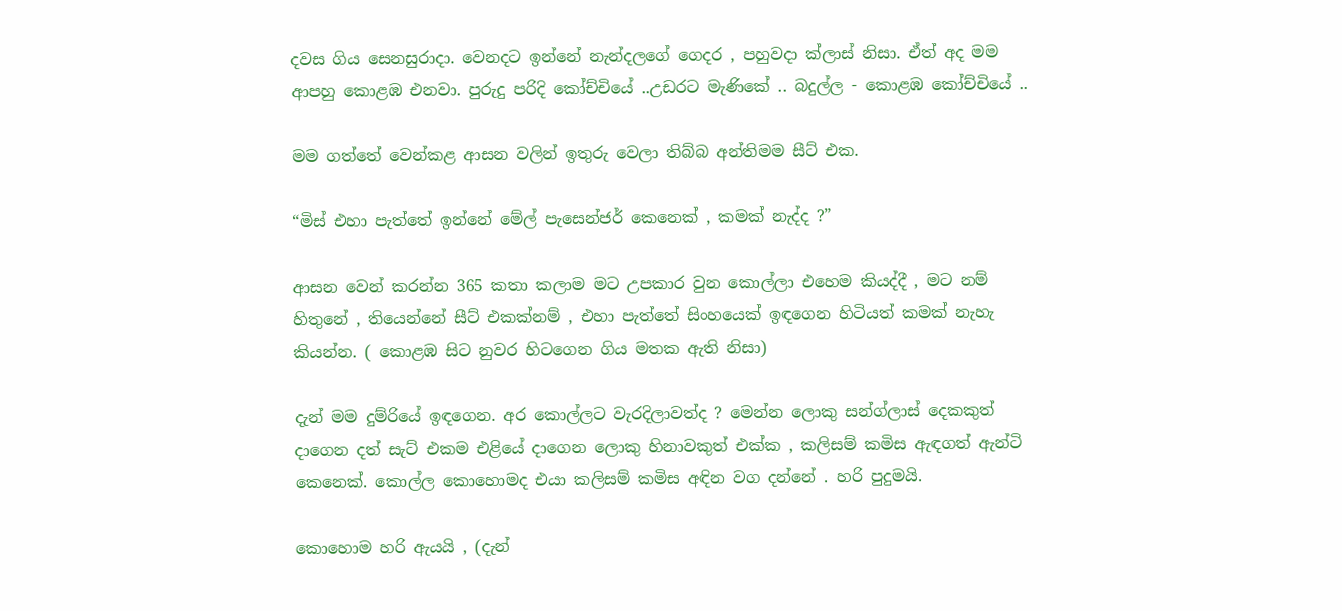දවස ගිය සෙනසුරාදා. වෙනදට ඉන්නේ නැන්දලගේ ගෙදර , පහුවදා ක්ලාස් නිසා. ඒත් අද මම ආපහු කොළඹ එනවා. පුරුදු පරිදි කෝච්චියේ ..උඩරට මැණිකේ .. බදුල්ල - කොළඹ කෝච්චියේ ..

මම ගත්තේ වෙන්කළ ආසන වලින් ඉතුරු වෙලා තිබ්බ අන්තිමම සීට් එක.

“මිස් එහා පැත්තේ ඉන්නේ මේල් පැසෙන්ජර් කෙනෙක් , කමක් නැද්ද ?”

ආසන වෙන් කරන්න 365 කතා කලාම මට උපකාර වුන කොල්ලා එහෙම කියද්දී , මට නම් හිතුනේ , තියෙන්නේ සීට් එකක්නම් , එහා පැත්තේ සිංහයෙක් ඉඳගෙන හිටියත් කමක් නැහැ කියන්න. ( කොළඹ සිට නුවර හිටගෙන ගිය මතක ඇති නිසා)

දැන් මම දුම්රියේ ඉඳගෙන. අර කොල්ලට වැරදිලාවත්ද ? මෙන්න ලොකු සන්ග්ලාස් දෙකකුත් දාගෙන දත් සැට් එකම එළියේ දාගෙන ලොකු හිනාවකුත් එක්ක , කලිසම් කමිස ඇඳගත් ඇන්ටි කෙනෙක්. කොල්ල කොහොමද එයා කලිසම් කමිස අඳින වග දන්නේ . හරි පුදුමයි.

කොහොම හරි ඇයයි , (දැන්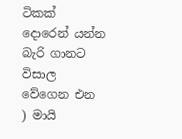ටිකක් දොරෙන් යන්න බැරි ගානට විසාල වේගෙන එන ) මායි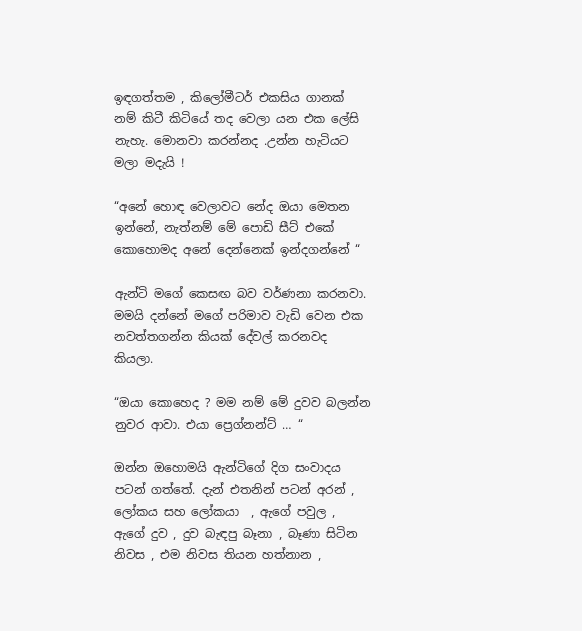ඉඳගත්තම , කිලෝමීටර් එකසිය ගානක් නම් කිටී කිටියේ තද වෙලා යන එක ලේසි නැහැ. මොනවා කරන්නද .උන්න හැටියට මලා මදැයි !

“අනේ හොඳ වෙලාවට නේද ඔයා මෙතන ඉන්නේ, නැත්නම් මේ පොඩි සීට් එකේ කොහොමද අනේ දෙන්නෙක් ඉන්දගන්නේ “

ඇන්ටි මගේ කෙසඟ බව වර්ණනා කරනවා. මමයි දන්නේ මගේ පරිමාව වැඩි වෙන එක නවත්තගන්න කියක් දේවල් කරනවද කියලා.

“ඔයා කොහෙද ? මම නම් මේ දුවව බලන්න නුවර ආවා. එයා ප්‍රෙග්නන්ට් … “

ඔන්න ඔහොමයි ඇන්ටිගේ දිග සංවාදය පටන් ගත්තේ. දැන් එතනින් පටන් අරන් , ලෝකය සහ ලෝකයා  , ඇගේ පවුල , ඇගේ දුව , දුව බැඳපු බෑනා , බෑණා සිටින නිවස , එම නිවස තියන හත්නාන ,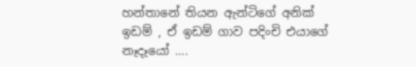හන්තානේ තියන ඇන්ටිගේ අනික් ඉඩම් , ඒ ඉඩම් ගාව පදිංචි එයාගේ නෑදෑයෝ ….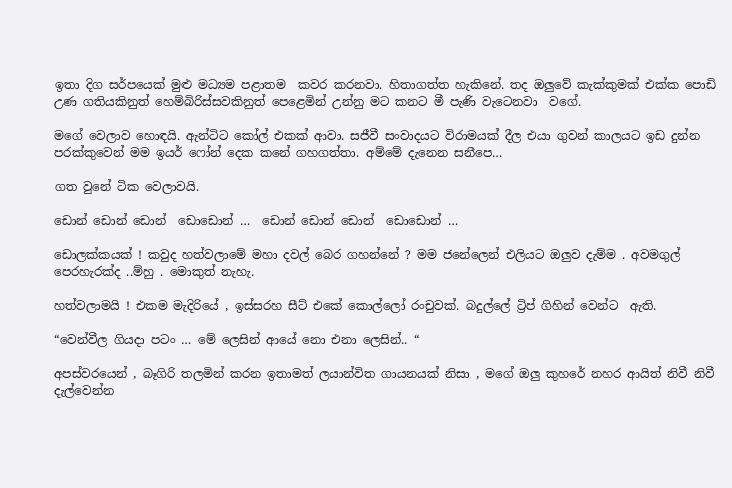ඉතා දිග සර්පයෙක් මුළු මධ්‍යම පළාතම  කවර කරනවා. හිතාගත්ත හැකිනේ. තද ඔලුවේ කැක්කුමක් එක්ක පොඩි උණ ගතියකිනුත් හෙම්බිරිස්සවකිනුත් පෙළෙමින් උන්නු මට කනට මී පැණි වැටෙනවා  වගේ.

මගේ වෙලාව හොඳයි. ඇන්ටිට කෝල් එකක් ආවා. සජීවී සංවාදයට විරාමයක් දීල එයා ගුවන් කාලයට ඉඩ දුන්න පරක්කුවෙන් මම ඉයර් ෆෝන් දෙක කනේ ගහගත්තා. අම්මේ දැනෙන සනීපෙ…

ගත වුනේ ටික වෙලාවයි.

ඩොන් ඩොන් ඩොන්  ඩොඩොන් …  ඩොන් ඩොන් ඩොන්  ඩොඩොන් …

ඩොලක්කයක් ! කවුද හත්වලාමේ මහා දවල් බෙර ගහන්නේ ? මම ජනේලෙන් එලියට ඔලුව දැම්ම . අවමගුල් පෙරහැරක්ද ..ම්හු . මොකුත් නැහැ.

හත්වලාමයි ! එකම මැදිරියේ , ඉස්සරහ සීට් එකේ කොල්ලෝ රංචුවක්. බදුල්ලේ ට්‍රිප් ගිහින් වෙන්ට  ඇති.

“වෙන්වීල ගියදා පටං … මේ ලෙසින් ආයේ නො එනා ලෙසින්.. “

අපස්වරයෙන් , බෑගිරි තලමින් කරන ඉතාමත් ලයාන්විත ගායනයක් නිසා , මගේ ඔලු කුහරේ නහර ආයිත් නිවී නිවී දැල්වෙන්න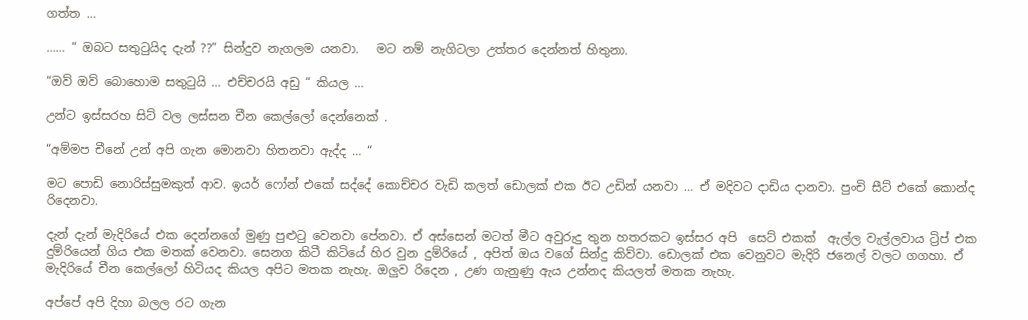ගත්ත …

…… “ ඔබට සතුටුයිද දැන් ??” සින්දුව නැගලම යනවා.   මට නම් නැගිටලා උත්තර දෙන්නත් හිතුනා.

“ඔව් ඔව් බොහොම සතුටුයි … එච්චරයි අඩු “ කියල …

උන්ට ඉස්සරහ සිට් වල ලස්සන චීන කෙල්ලෝ දෙන්නෙක් .

“අම්මප චීනේ උන් අපි ගැන මොනවා හිතනවා ඇද්ද … “

මට පොඩි නොරිස්සුමකුත් ආව. ඉයර් ෆෝන් එකේ සද්දේ කොච්චර වැඩි කලත් ඩොලක් එක ඊට උඩින් යනවා … ඒ මදිවට දාඩිය දානවා. පුංචි සීට් එකේ කොන්ද රිදෙනවා.

දැන් දැන් මැදිරියේ එක දෙන්නගේ මුණු පුළුටු වෙනවා පේනවා. ඒ අස්සෙන් මටත් මීට අවුරුදු තුන හතරකට ඉස්සර අපි  සෙට් එකක්  ඇල්ල වැල්ලවාය ට්‍රිප් එක දුම්රියෙන් ගිය එක මතක් වෙනවා. සෙනග කිටී කිටියේ හිර වුන දුම්රියේ , අපිත් ඔය වගේ සින්දු කිව්වා. ඩොලක් එක වෙනුවට මැදිරි ජනෙල් වලට ගගහා. ඒ මැදිරියේ චීන කෙල්ලෝ හිටියද කියල අපිට මතක නැහැ. ඔලුව රිදෙන , උණ ගැනුණු ඇය උන්නද කියලත් මතක නැහැ.

අප්පේ අපි දිහා බලල රට ගැන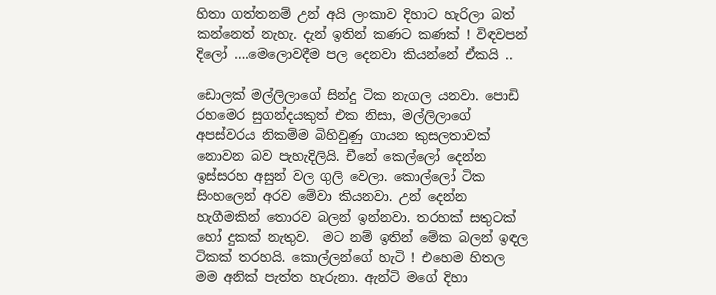හිතා ගත්තනම් උන් අයි ලංකාව දිහාට හැරිලා බත් කන්නෙත් නැහැ. දැන් ඉතින් කණට කණක් ! විඳවපන් දිලෝ ….මෙලොවදීම පල දෙනවා කියන්නේ ඒකයි ..

ඩොලක් මල්ලිලාගේ සින්දු ටික නැගල යනවා. පොඩි රහමෙර සුගන්දයකුත් එක නිසා, මල්ලිලාගේ අපස්වරය නිකම්ම බිහිවුණු ගායන කුසලතාවක් නොවන බව පැහැදිලියි. චීනේ කෙල්ලෝ දෙන්න ඉස්සරහ අසුන් වල ගුලි වෙලා. කොල්ලෝ ටික සිංහලෙන් අරව මේවා කියනවා. උන් දෙන්න හැගීමකින් තොරව බලන් ඉන්නවා. තරහක් සතුටක් හෝ දුකක් නැතුව.  මට නම් ඉතින් මේක බලන් ඉඳල ටිකක් තරහයි. කොල්ලන්ගේ හැටි ! එහෙම හිතල මම අනික් පැත්ත හැරුනා. ඇන්ටි මගේ දිහා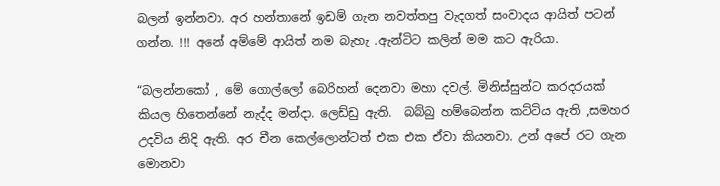බලන් ඉන්නවා. අර හන්තානේ ඉඩම් ගැන නවත්තපු වැදගත් සංවාදය ආයිත් පටන් ගන්න. !!! අනේ අම්මේ ආයිත් නම බැහැ .ඇන්ටිට කලින් මම කට ඇරියා.

“බලන්නකෝ , මේ ගොල්ලෝ බෙරිහන් දෙනවා මහා දවල්. මිනිස්සුන්ට කරදරයක් කියල හිතෙන්නේ නැද්ද මන්දා. ලෙඩ්ඩු ඇති.  බබ්බු හම්බෙන්න කට්ටිය ඇති ,සමහර  උදවිය නිදි ඇති. අර චීන කෙල්ලොන්ටත් එක එක ඒවා කියනවා. උන් අපේ රට ගැන මොනවා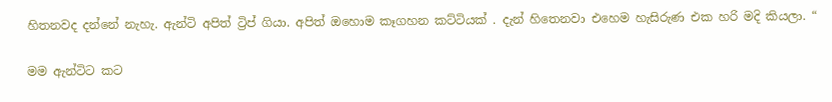හිතනවද දන්නේ නැහැ. ඇන්ටි අපිත් ට්‍රිප් ගියා. අපිත් ඔහොම කෑගහන කට්ටියක් . දැන් හිතෙනවා එහෙම හැසිරුණ එක හරි මදි කියලා. “

මම ඇන්ටිට කට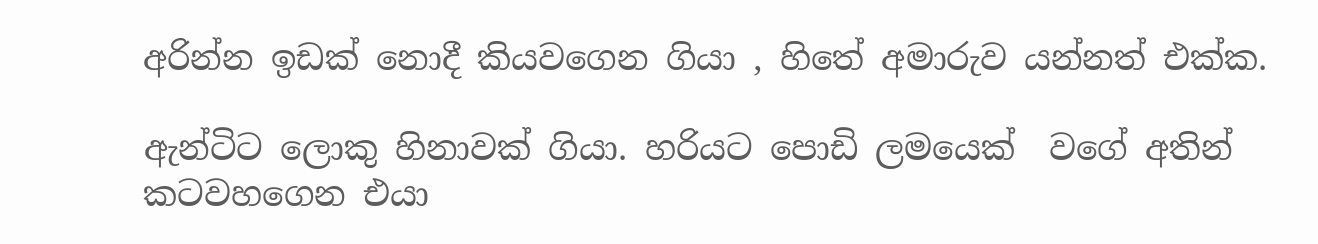අරින්න ඉඩක් නොදී කියවගෙන ගියා , හිතේ අමාරුව යන්නත් එක්ක.

ඇන්ටිට ලොකු හිනාවක් ගියා. හරියට පොඩි ලමයෙක්  වගේ අතින් කටවහගෙන එයා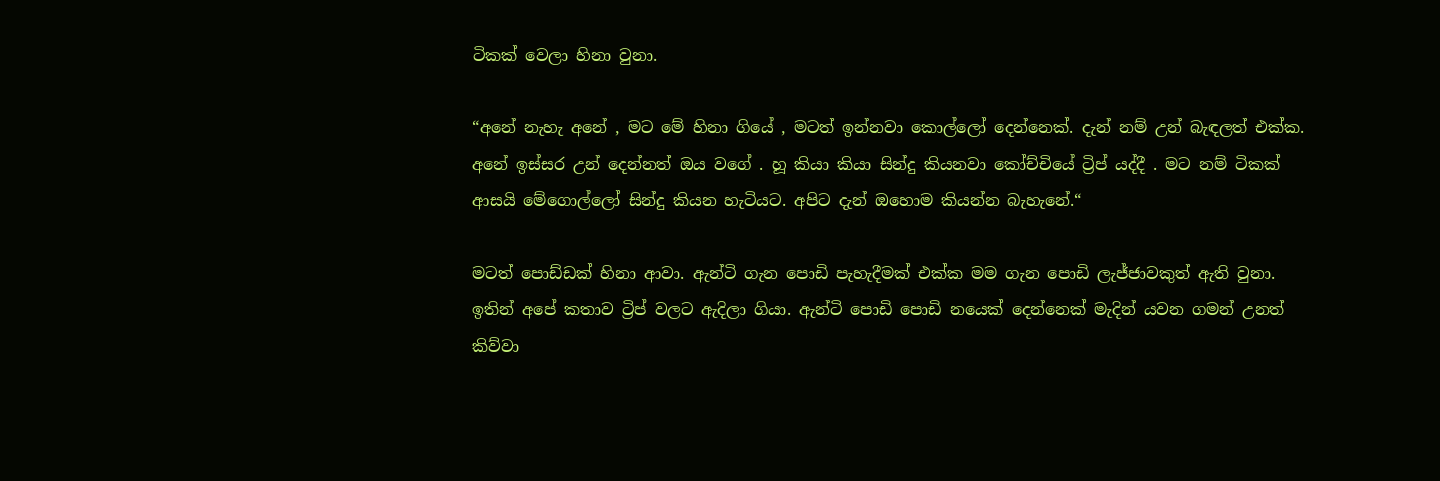ටිකක් වෙලා හිනා වුනා.

“අනේ නැහැ අනේ , මට මේ හිනා ගියේ , මටත් ඉන්නවා කොල්ලෝ දෙන්නෙක්. දැන් නම් උන් බැඳලත් එක්ක. අනේ ඉස්සර උන් දෙන්නත් ඔය වගේ . හූ කියා කියා සින්දු කියනවා කෝච්චියේ ට්‍රිප් යද්දී . මට නම් ටිකක් ආසයි මේගොල්ලෝ සින්දු කියන හැටියට. අපිට දැන් ඔහොම කියන්න බැහැනේ.“

මටත් පොඩ්ඩක් හිනා ආවා. ඇන්ටි ගැන පොඩි පැහැදීමක් එක්ක මම ගැන පොඩි ලැජ්ජාවකුත් ඇති වුනා. ඉතින් අපේ කතාව ට්‍රිප් වලට ඇදිලා ගියා. ඇන්ටි පොඩි පොඩි නයෙක් දෙන්නෙක් මැදින් යවන ගමන් උනත් කිව්වා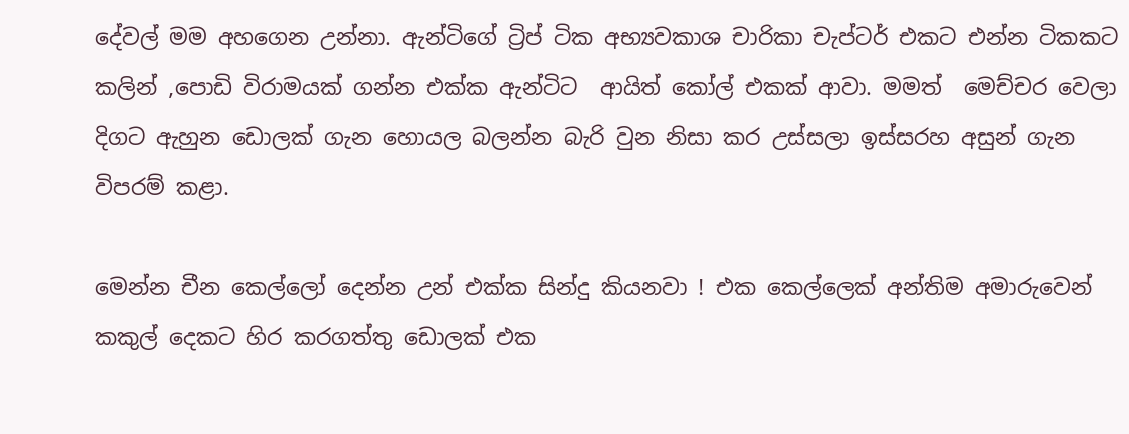දේවල් මම අහගෙන උන්නා. ඇන්ටිගේ ට්‍රිප් ටික අභ්‍යවකාශ චාරිකා චැප්ටර් එකට එන්න ටිකකට කලින් ,පොඩි විරාමයක් ගන්න එක්ක ඇන්ටිට  ආයිත් කෝල් එකක් ආවා. මමත්  මෙච්චර වෙලා දිගට ඇහුන ඩොලක් ගැන හොයල බලන්න බැරි වුන නිසා කර උස්සලා ඉස්සරහ අසුන් ගැන විපරම් කළා.

මෙන්න චීන කෙල්ලෝ දෙන්න උන් එක්ක සින්දු කියනවා ! එක කෙල්ලෙක් අන්තිම අමාරුවෙන් කකුල් දෙකට හිර කරගත්තු ඩොලක් එක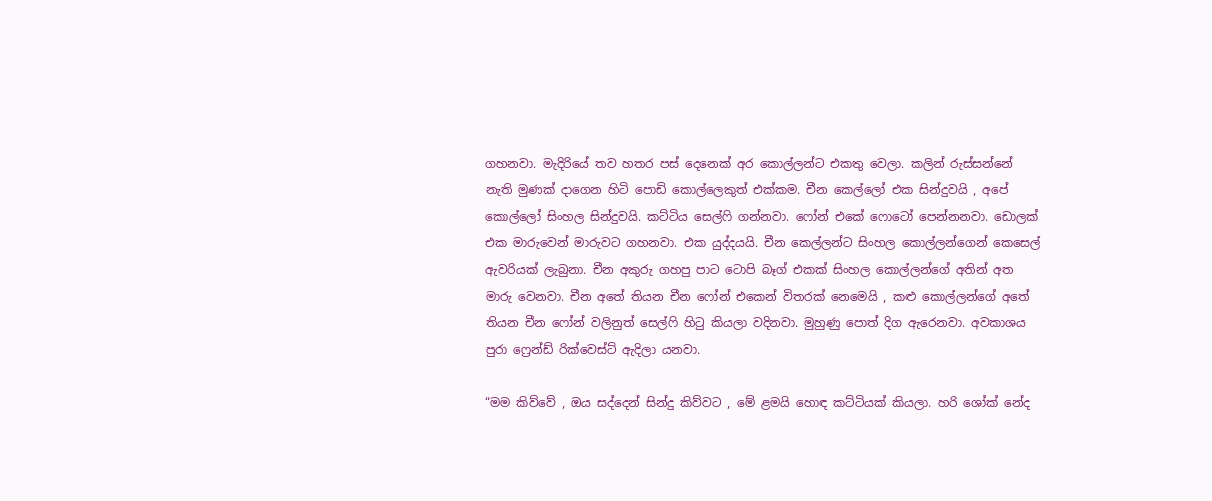ගහනවා. මැදිරියේ තව හතර පස් දෙනෙක් අර කොල්ලන්ට එකතු වෙලා. කලින් රුස්සන්නේ නැති මුණක් දාගෙන හිටි පොඩි කොල්ලෙකුත් එක්කම. චීන කෙල්ලෝ එක සින්දුවයි , අපේ කොල්ලෝ සිංහල සින්දුවයි. කට්ටිය සෙල්ෆි ගන්නවා. ෆෝන් එකේ ෆොටෝ පෙන්නනවා. ඩොලක් එක මාරුවෙන් මාරුවට ගහනවා. එක යුද්දයයි. චීන කෙල්ලන්ට සිංහල කොල්ලන්ගෙන් කෙසෙල් ඇවරියක් ලැබුනා. චීන අකුරු ගහපු පාට ටොපි බෑග් එකක් සිංහල කොල්ලන්ගේ අතින් අත මාරු වෙනවා. චීන අතේ තියන චීන ෆෝන් එකෙන් විතරක් නෙමෙයි , කළු කොල්ලන්ගේ අතේ තියන චීන ෆෝන් වලිනුත් සෙල්ෆි හිටු කියලා වදිනවා. මුහුණු පොත් දිග ඇරෙනවා. අවකාශය පුරා ෆ්‍රෙන්ඩ් රික්වෙස්ට් ඇදිලා යනවා.

“මම කිව්වේ , ඔය සද්දෙන් සින්දු කිව්වට , මේ ළමයි හොඳ කට්ටියක් කියලා. හරි ශෝක් නේද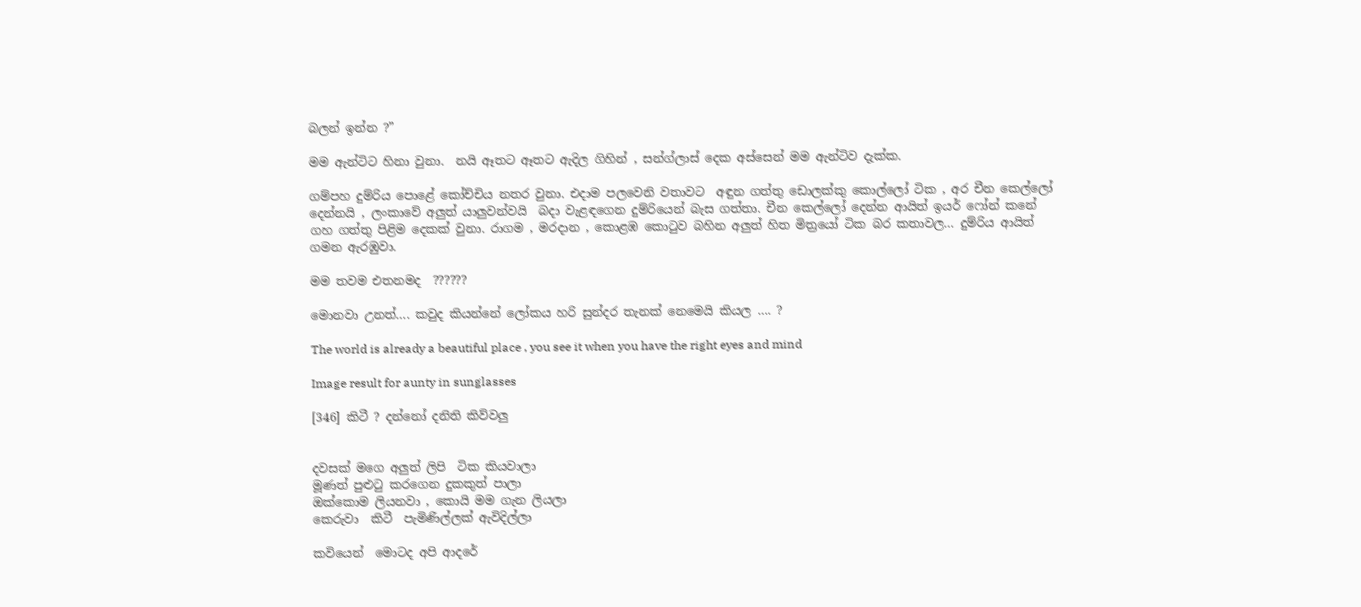බලන් ඉන්න ?”

මම ඇන්ටිට හිනා වුනා.  නයි ඈතට ඈතට ඇදිල ගිහින් , සන්ග්ලාස් දෙක අස්සෙන් මම ඇන්ටිව දැක්ක.

ගම්පහ දුම්රිය පොළේ කෝච්චිය නතර වුනා. එදාම පලවෙනි වතාවට  අඳුන ගත්තු ඩොලක්කු කොල්ලෝ ටික , අර චීන කෙල්ලෝ දෙන්නයි , ලංකාවේ අලුත් යාලුවන්වයි  බදා වැළඳගෙන දුම්රියෙන් බැස ගත්තා. චීන කෙල්ලෝ දෙන්න ආයිත් ඉයර් ෆෝන් කනේ ගහ ගත්තු පිළිම දෙකක් වුනා. රාගම , මරදාන , කොළඹ කොටුව බහින අලුත් හිත මිත්‍රයෝ ටික බර කතාවල… දුම්රිය ආයිත් ගමන ඇරඹුවා.

මම තවම එතනමද  ??????

මොනවා උනත්…. කවුද කියන්නේ ලෝකය හරි සුන්දර තැනක් නෙමෙයි කියල …. ?

The world is already a beautiful place , you see it when you have the right eyes and mind

Image result for aunty in sunglasses

[346] කිටී ? දන්නෝ දනිති කිව්වලු


දවසක් මගෙ අලුත් ලිපි  ටික කියවාලා
මූණත් පුළුටු කරගෙන දුකකුත් පාලා
ඔක්කොම ලියනවා , කොයි මම ගැන ලියලා
කෙරුවා  කිටී  පැමිණිල්ලක් ඇවිදිල්ලා

කවියෙන්  මොටද අපි ආදරේ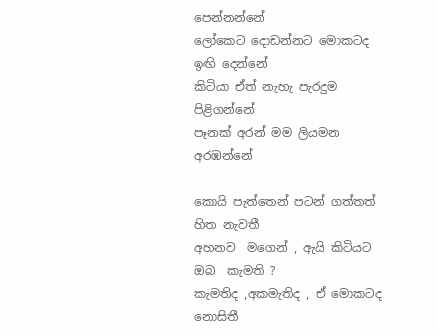පෙන්නන්නේ
ලෝකෙට දොඩන්නට මොකටද ඉඟි දෙන්නේ
කිටියා ඒත් නැහැ පැරදුම පිළිගන්නේ
පෑනක් අරන් මම ලියමන අරඹන්නේ

කොයි පැත්තෙන් පටන් ගත්තත් හිත නැවතී
අහනව  මගෙන් , ඇයි කිටියට ඔබ  කැමති ?
කැමතිද ,අකමැතිද , ඒ මොකටද නොසිතී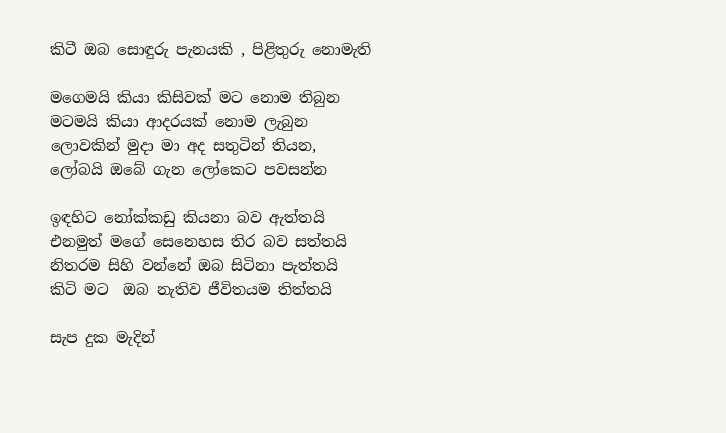කිටී ඔබ සොඳුරු පැනයකි , පිළිතුරු නොමැති

මගෙමයි කියා කිසිවක් මට නොම තිබුන
මටමයි කියා ආදරයක් නොම ලැබුන
ලොවකින් මුදා මා අද සතුටින් තියන,
ලෝබයි ඔබේ ගැන ලෝකෙට පවසන්න

ඉඳහිට නෝක්කඩු කියනා බව ඇත්තයි
එනමුත් මගේ සෙනෙහස තිර බව සත්තයි
නිතරම සිහි වන්නේ ඔබ සිටිනා පැත්තයි
කිටි මට  ඔබ නැතිව ජීවිතයම තිත්තයි

සැප දුක මැදින්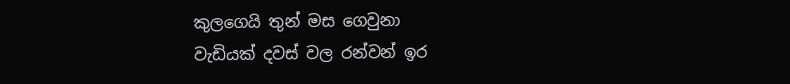කුලගෙයි තුන් මස ගෙවුනා
වැඩියක් දවස් වල රන්වන් ඉර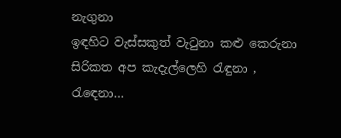නැගුනා
ඉඳහිට වැස්සකුත් වැටුනා කළු කෙරුනා
සිරිකත අප කැදැල්ලෙහි රැඳුනා , රැඳෙනා…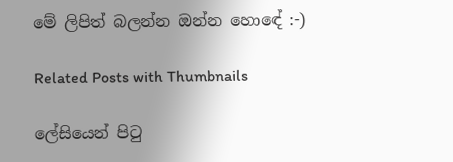මේ ලිපිත් බලන්න ඔන්න හොඳේ :-)

Related Posts with Thumbnails

ලේසියෙන් පිටු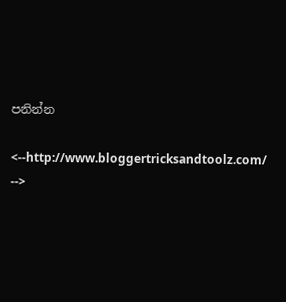පනින්න

<--http://www.bloggertricksandtoolz.com/ -->